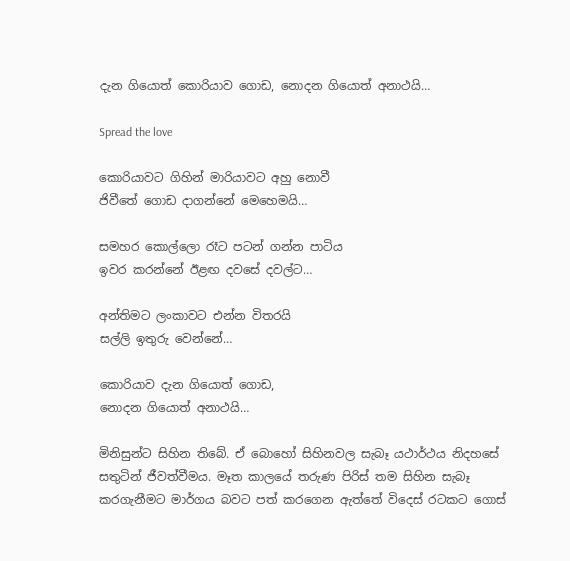දැන ගියොත් කොරියාව ගොඩ, නොදන ගියොත් අනාථයි…

Spread the love

කොරියාවට ගිහින් මාරියාවට අහු නොවී
ජිවීතේ ගොඩ දාගන්නේ මෙහෙමයි…

සමහර කොල්ලො රෑට පටන් ගන්න පාටිය
ඉවර කරන්නේ ඊළඟ දවසේ දවල්ට…

අන්තිමට ලංකාවට එන්න විතරයි
සල්ලි ඉතුරු වෙන්නේ…

කොරියාව දැන ගියොත් ගොඩ,
නොදන ගියොත් අනාථයි…

මිනිසුන්ට සිහින තිබේ. ඒ බොහෝ සිහිනවල සැබෑ යථාර්ථය නිදහසේ සතුටින් ජීවත්වීමය. මෑත කාලයේ තරුණ පිරිස්‌ තම සිහින සැබෑ කරගැනීමට මාර්ගය බවට පත් කරගෙන ඇත්තේ විදෙස්‌ රටකට ගොස්‌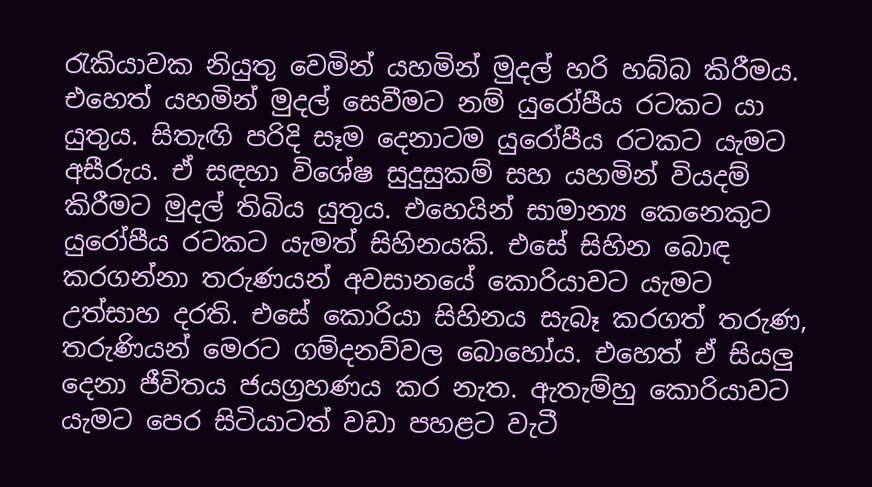රැකියාවක නියුතු වෙමින් යහමින් මුදල් හරි හබ්බ කිරීමය. එහෙත් යහමින් මුදල් සෙවීමට නම් යුරෝපීය රටකට යා යුතුය. සිතැඟි පරිදි සෑම දෙනාටම යුරෝපීය රටකට යැමට අසීරුය. ඒ සඳහා විශේෂ සුදුසුකම් සහ යහමින් වියදම් කිරීමට මුදල් තිබිය යුතුය. එහෙයින් සාමාන්‍ය කෙනෙකුට යුරෝපීය රටකට යැමත් සිහිනයකි. එසේ සිහින බොඳ කරගන්නා තරුණයන් අවසානයේ කොරියාවට යැමට උත්සාහ දරති. එසේ කොරියා සිහිනය සැබෑ කරගත් තරුණ, තරුණියන් මෙරට ගම්දනව්වල බොහෝය. එහෙත් ඒ සියලු දෙනා ජීවිතය ජයග්‍රහණය කර නැත. ඇතැම්හු කොරියාවට යැමට පෙර සිටියාටත් වඩා පහළට වැටී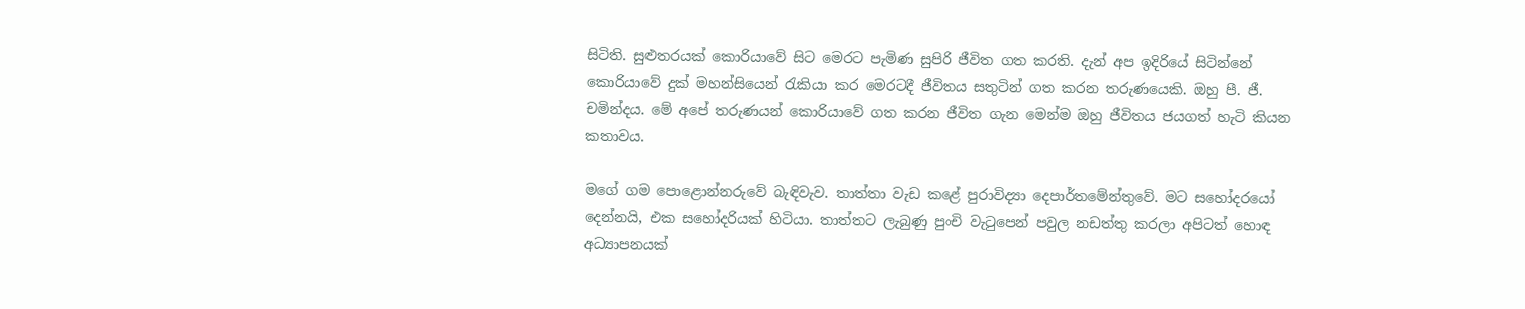සිටිති. සුළුතරයක්‌ කොරියාවේ සිට මෙරට පැමිණ සුපිරි ජීවිත ගත කරති. දැන් අප ඉදිරියේ සිටින්නේ කොරියාවේ දුක්‌ මහන්සියෙන් රැකියා කර මෙරටදී ජීවිතය සතුටින් ගත කරන තරුණයෙකි. ඔහු පී. ජී. චමින්දය. මේ අපේ තරුණයන් කොරියාවේ ගත කරන ජීවිත ගැන මෙන්ම ඔහු ජීවිතය ජයගත් හැටි කියන කතාවය.

මගේ ගම පොළොන්නරුවේ බැඳිවැව. තාත්තා වැඩ කළේ පුරාවිද්‍යා දෙපාර්තමේන්තුවේ. මට සහෝදරයෝ දෙන්නයි, එක සහෝදරියක්‌ හිටියා. තාත්තට ලැබුණු පුංචි වැටුපෙන් පවුල නඩත්තු කරලා අපිටත් හොඳ අධ්‍යාපනයක්‌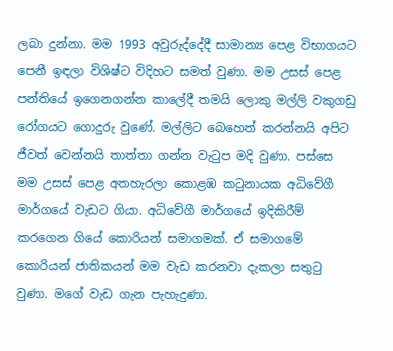ලබා දුන්නා. මම 1993 අවුරුද්දේදී සාමාන්‍ය පෙළ විභාගයට පෙනී ඉඳලා විශිෂ්ට විදිහට සමත් වුණා. මම උසස්‌ පෙළ පන්තියේ ඉගෙනගන්න කාලේදී තමයි ලොකු මල්ලි වකුගඩු රෝගයට ගොදුරු වුණේ. මල්ලිට බෙහෙත් කරන්නයි අපිට ජීවත් වෙන්නයි තාත්තා ගන්න වැටුප මදි වුණා. පස්‌සෙ මම උසස්‌ පෙළ අතහැරලා කොළඹ කටුනායක අධිවේගී මාර්ගයේ වැඩට ගියා. අධිවේගී මාර්ගයේ ඉදිකිරීම් කරගෙන ගියේ කොරියන් සමාගමක්‌. ඒ සමාගමේ කොරියන් ජාතිකයන් මම වැඩ කරනවා දැකලා සතුටු වුණා. මගේ වැඩ ගැන පැහැදුණා.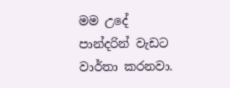මම උදේ පාන්දරින් වැඩට වාර්තා කරනවා.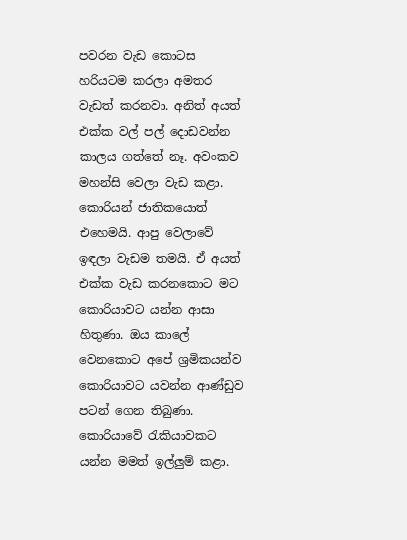පවරන වැඩ කොටස හරියටම කරලා අමතර වැඩත් කරනවා. අනිත් අයත් එක්‌ක වල් පල් දොඩවන්න කාලය ගත්තේ නෑ. අවංකව මහන්සි වෙලා වැඩ කළා. කොරියන් ජාතිකයොත් එහෙමයි. ආපු වෙලාවේ ඉඳලා වැඩම තමයි. ඒ අයත් එක්‌ක වැඩ කරනකොට මට කොරියාවට යන්න ආසා හිතුණා. ඔය කාලේ වෙනකොට අපේ ශ්‍රමිකයන්ව කොරියාවට යවන්න ආණ්‌ඩුව පටන් ගෙන තිබුණා. කොරියාවේ රැකියාවකට යන්න මමත් ඉල්ලුම් කළා.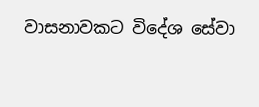වාසනාවකට විදේශ සේවා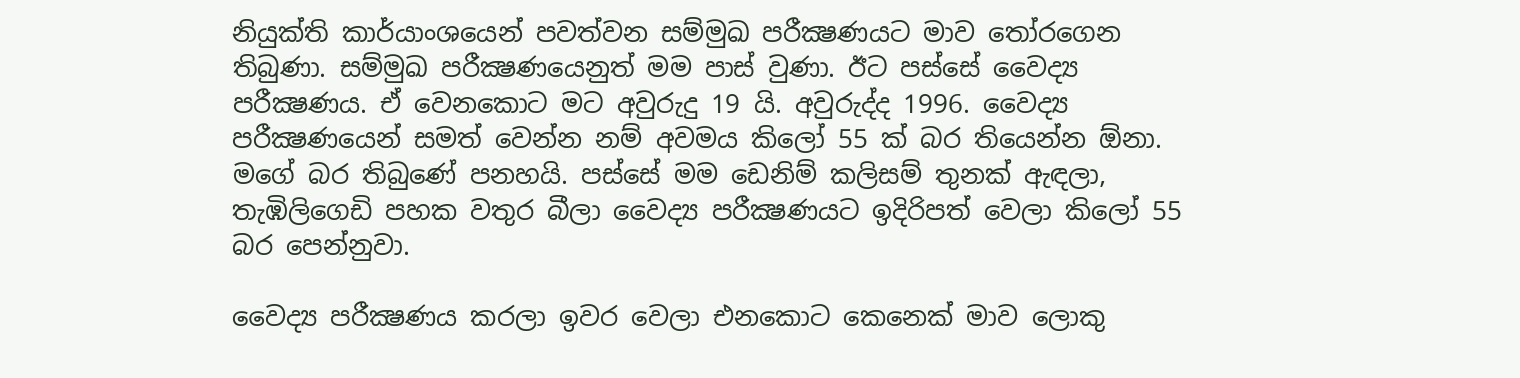නියුක්‌ති කාර්යාංශයෙන් පවත්වන සම්මුඛ පරීක්‍ෂණයට මාව තෝරගෙන තිබුණා. සම්මුඛ පරීක්‍ෂණයෙනුත් මම පාස්‌ වුණා. ඊට පස්‌සේ වෛද්‍ය පරීක්‍ෂණය. ඒ වෙනකොට මට අවුරුදු 19 යි. අවුරුද්ද 1996. වෛද්‍ය පරීක්‍ෂණයෙන් සමත් වෙන්න නම් අවමය කිලෝ 55 ක්‌ බර තියෙන්න ඕනා. මගේ බර තිබුණේ පනහයි. පස්‌සේ මම ඩෙනිම් කලිසම් තුනක්‌ ඇඳලා, තැඹිලිගෙඩි පහක වතුර බීලා වෛද්‍ය පරීක්‍ෂණයට ඉදිරිපත් වෙලා කිලෝ 55 බර පෙන්නුවා.

වෛද්‍ය පරීක්‍ෂණය කරලා ඉවර වෙලා එනකොට කෙනෙක්‌ මාව ලොකු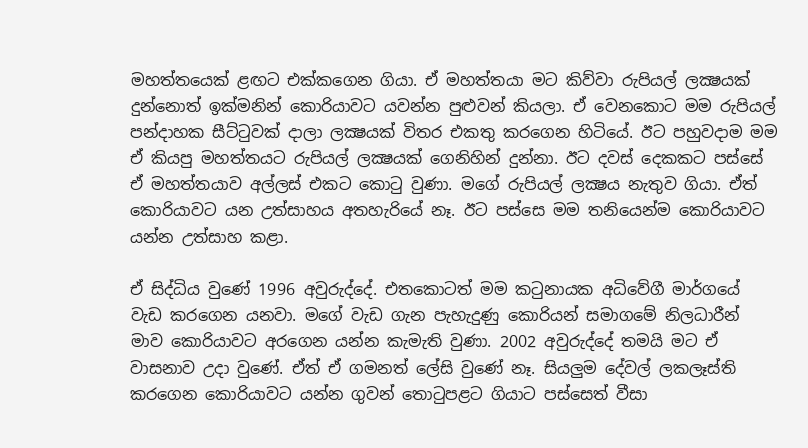මහත්තයෙක්‌ ළඟට එක්‌කගෙන ගියා. ඒ මහත්තයා මට කිව්වා රුපියල් ලක්‍ෂයක්‌ දුන්නොත් ඉක්‌මනින් කොරියාවට යවන්න පුළුවන් කියලා. ඒ වෙනකොට මම රුපියල් පන්දාහක සීට්‌ටුවක්‌ දාලා ලක්‍ෂයක්‌ විතර එකතු කරගෙන හිටියේ. ඊට පහුවදාම මම ඒ කියපු මහත්තයට රුපියල් ලක්‍ෂයක්‌ ගෙනිහින් දුන්නා. ඊට දවස්‌ දෙකකට පස්‌සේ ඒ මහත්තයාව අල්ලස්‌ එකට කොටු වුණා. මගේ රුපියල් ලක්‍ෂය නැතුව ගියා. ඒත් කොරියාවට යන උත්සාහය අතහැරියේ නෑ. ඊට පස්‌සෙ මම තනියෙන්ම කොරියාවට යන්න උත්සාහ කළා.

ඒ සිද්ධිය වුණේ 1996 අවුරුද්දේ. එතකොටත් මම කටුනායක අධිවේගී මාර්ගයේ වැඩ කරගෙන යනවා. මගේ වැඩ ගැන පැහැදුණු කොරියන් සමාගමේ නිලධාරීන් මාව කොරියාවට අරගෙන යන්න කැමැති වුණා. 2002 අවුරුද්දේ තමයි මට ඒ වාසනාව උදා වුණේ. ඒත් ඒ ගමනත් ලේසි වුණේ නෑ. සියලුම දේවල් ලකලෑස්‌ති කරගෙන කොරියාවට යන්න ගුවන් තොටුපළට ගියාට පස්‌සෙත් වීසා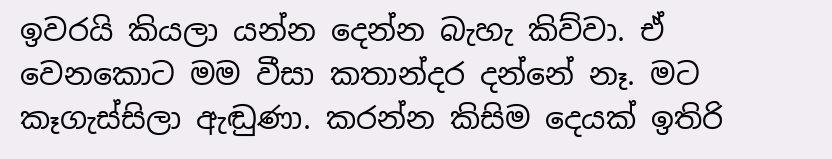ඉවරයි කියලා යන්න දෙන්න බැහැ කිව්වා. ඒ වෙනකොට මම වීසා කතාන්දර දන්නේ නෑ. මට කෑගැස්‌සිලා ඇඬුණා. කරන්න කිසිම දෙයක්‌ ඉතිරි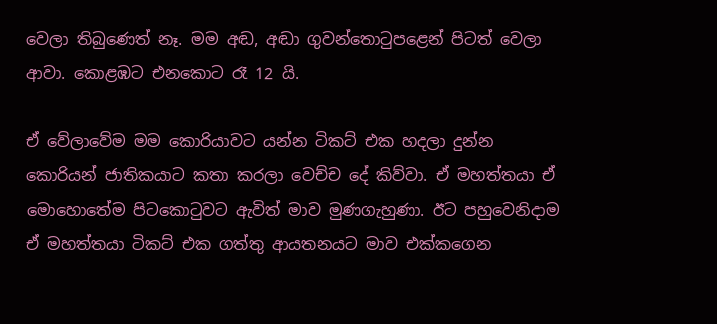වෙලා තිබුණෙත් නෑ. මම අඬ, අඬා ගුවන්තොටුපළෙන් පිටත් වෙලා ආවා. කොළඹට එනකොට රෑ 12 යි.

ඒ වේලාවේම මම කොරියාවට යන්න ටිකට්‌ එක හදලා දුන්න කොරියන් ජාතිකයාට කතා කරලා වෙච්ච දේ කිව්වා. ඒ මහත්තයා ඒ මොහොතේම පිටකොටුවට ඇවිත් මාව මුණගැහුණා. ඊට පහුවෙනිදාම ඒ මහත්තයා ටිකට්‌ එක ගත්තු ආයතනයට මාව එක්‌කගෙන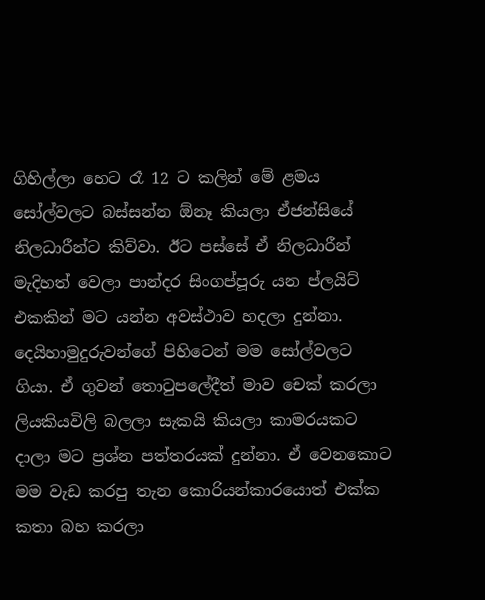ගිහිල්ලා හෙට රෑ 12 ට කලින් මේ ළමය සෝල්වලට බස්‌සන්න ඕනෑ කියලා ඒජන්සියේ නිලධාරීන්ට කිව්වා. ඊට පස්‌සේ ඒ නිලධාරීන් මැදිහත් වෙලා පාන්දර සිංගප්පූරු යන ප්ලයිට්‌ එකකින් මට යන්න අවස්‌ථාව හදලා දුන්නා. දෙයිහාමුදුරුවන්ගේ පිහිටෙන් මම සෝල්වලට ගියා. ඒ ගුවන් තොටුපලේදීත් මාව චෙක්‌ කරලා ලියකියවිලි බලලා සැකයි කියලා කාමරයකට දාලා මට ප්‍රශ්න පත්තරයක්‌ දුන්නා. ඒ වෙනකොට මම වැඩ කරපු තැන කොරියන්කාරයොත් එක්‌ක කතා බහ කරලා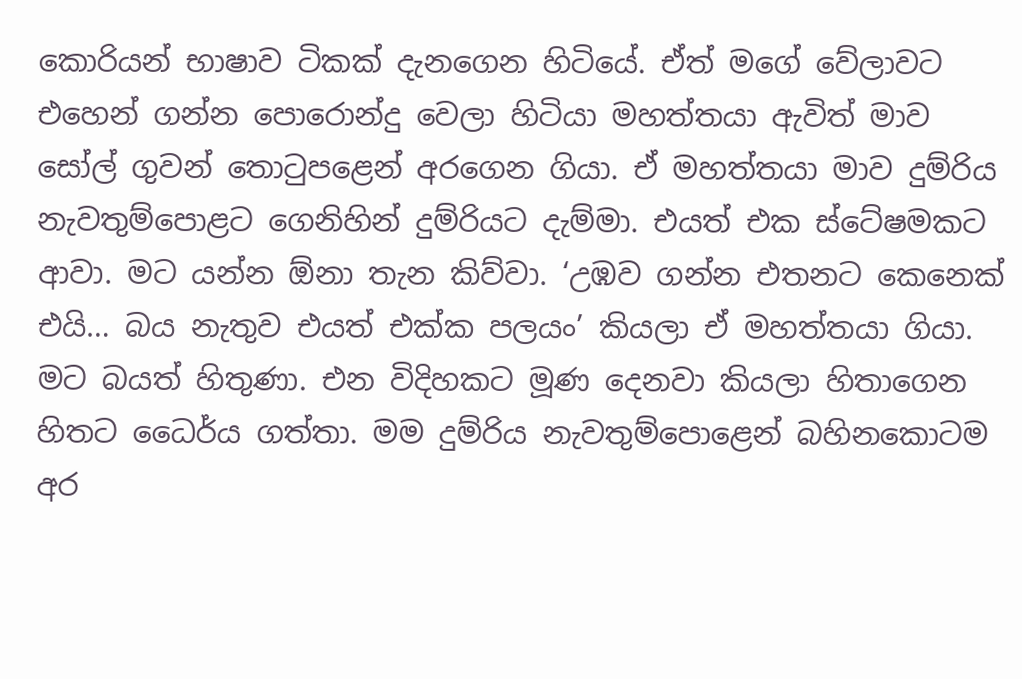කොරියන් භාෂාව ටිකක්‌ දැනගෙන හිටියේ. ඒත් මගේ වේලාවට එහෙන් ගන්න පොරොන්දු වෙලා හිටියා මහත්තයා ඇවිත් මාව සෝල් ගුවන් තොටුපළෙන් අරගෙන ගියා. ඒ මහත්තයා මාව දුම්රිය නැවතුම්පොළට ගෙනිහින් දුම්රියට දැම්මා. එයත් එක ස්‌ටේෂමකට ආවා. මට යන්න ඕනා තැන කිව්වා. ‘උඹව ගන්න එතනට කෙනෙක්‌ එයි… බය නැතුව එයත් එක්‌ක පලයං’ කියලා ඒ මහත්තයා ගියා. මට බයත් හිතුණා. එන විදිහකට මූණ දෙනවා කියලා හිතාගෙන හිතට ධෛර්ය ගත්තා. මම දුම්රිය නැවතුම්පොළෙන් බහිනකොටම අර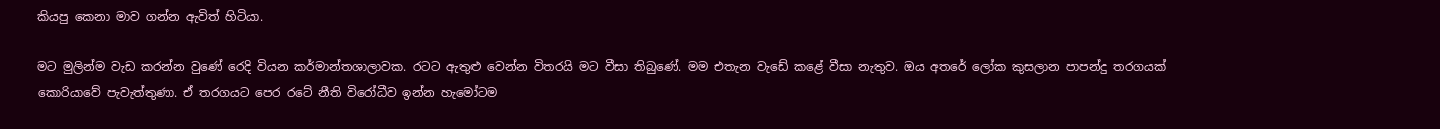කියපු කෙනා මාව ගන්න ඇවිත් හිටියා.

මට මුලින්ම වැඩ කරන්න වුණේ රෙදි වියන කර්මාන්තශාලාවක. රටට ඇතුළු වෙන්න විතරයි මට වීසා තිබුණේ. මම එතැන වැඩේ කළේ වීසා නැතුව. ඔය අතරේ ලෝක කුසලාන පාපන්දු තරගයක්‌ කොරියාවේ පැවැත්තුණා. ඒ තරගයට පෙර රටේ නීති විරෝධීව ඉන්න හැමෝටම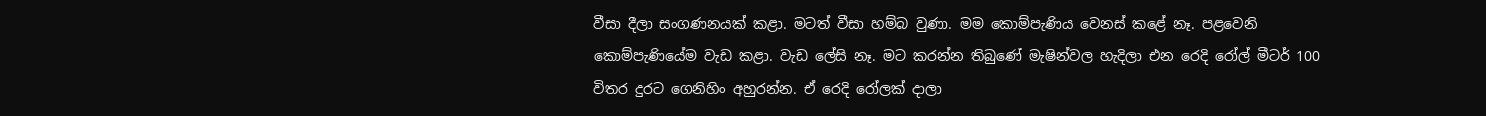වීසා දීලා සංගණනයක්‌ කළා. මටත් වීසා හම්බ වුණා. මම කොම්පැණිය වෙනස්‌ කළේ නෑ. පළවෙනි කොම්පැණියේම වැඩ කළා. වැඩ ලේසි නෑ. මට කරන්න තිබුණේ මැෂින්වල හැදිලා එන රෙදි රෝල් මීටර් 100 විතර දුරට ගෙනිහිං අහුරන්න. ඒ රෙදි රෝලක්‌ දාලා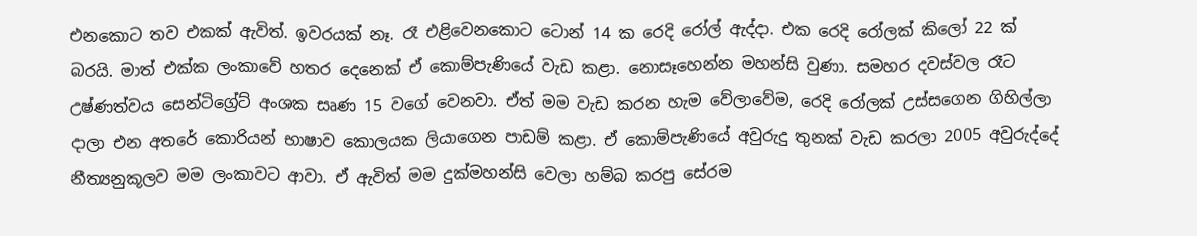එනකොට තව එකක්‌ ඇවිත්. ඉවරයක්‌ නෑ. රෑ එළිවෙනකොට ටොන් 14 ක රෙදි රෝල් ඇද්දා. එක රෙදි රෝලක්‌ කිලෝ 22 ක්‌ බරයි. මාත් එක්‌ක ලංකාවේ හතර දෙනෙක්‌ ඒ කොම්පැණියේ වැඩ කළා. නොසෑහෙන්න මහන්සි වුණා. සමහර දවස්‌වල රෑට උෂ්ණත්වය සෙන්ටිග්‍රේට්‌ අංශක සෘණ 15 වගේ වෙනවා. ඒත් මම වැඩ කරන හැම වේලාවේම, රෙදි රෝලක්‌ උස්‌සගෙන ගිහිල්ලා දාලා එන අතරේ කොරියන් භාෂාව කොලයක ලියාගෙන පාඩම් කළා. ඒ කොම්පැණියේ අවුරුදු තුනක්‌ වැඩ කරලා 2005 අවුරුද්දේ නීත්‍යනුකූලව මම ලංකාවට ආවා. ඒ ඇවිත් මම දුක්‌මහන්සි වෙලා හම්බ කරපු සේරම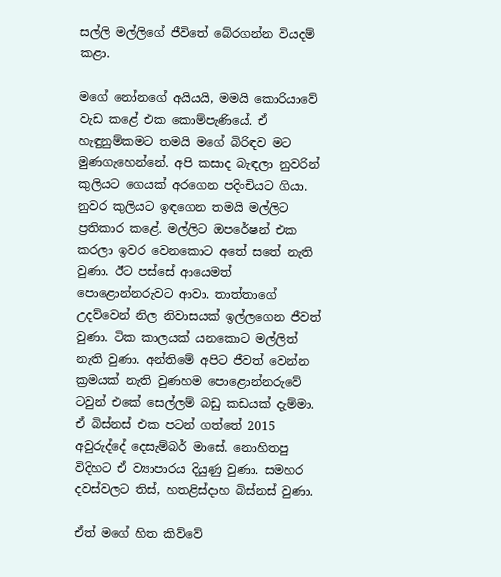සල්ලි මල්ලිගේ ජීවිතේ බේරගන්න වියදම් කළා.

මගේ නෝනගේ අයියයි, මමයි කොරියාවේ වැඩ කළේ එක කොම්පැණියේ. ඒ හැඳුනුම්කමට තමයි මගේ බිරිඳව මට මුණගැහෙන්නේ. අපි කසාද බැඳලා නුවරින් කුලියට ගෙයක්‌ අරගෙන පදිංචියට ගියා. නුවර කුලියට ඉඳගෙන තමයි මල්ලිට ප්‍රතිකාර කළේ. මල්ලිට ඔපරේෂන් එක කරලා ඉවර වෙනකොට අතේ සතේ නැති වුණා. ඊට පස්‌සේ ආයෙමත් පොළොන්නරුවට ආවා. තාත්තාගේ උදව්වෙන් නිල නිවාසයක්‌ ඉල්ලගෙන ජීවත් වුණා. ටික කාලයක්‌ යනකොට මල්ලිත් නැති වුණා. අන්තිමේ අපිට ජීවත් වෙන්න ක්‍රමයක්‌ නැති වුණහම පොළොන්නරුවේ ටවුන් එකේ සෙල්ලම් බඩු කඩයක්‌ දැම්මා. ඒ බිස්‌නස්‌ එක පටන් ගත්තේ 2015 අවුරුද්දේ දෙසැම්බර් මාසේ. නොහිතපු විදිහට ඒ ව්‍යාපාරය දියුණු වුණා. සමහර දවස්‌වලට තිස්‌, හතළිස්‌දාහ බිස්‌නස්‌ වුණා.

ඒත් මගේ හිත කිව්වේ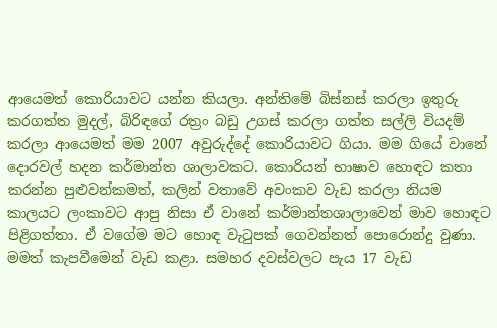ආයෙමත් කොරියාවට යන්න කියලා. අන්තිමේ බිස්‌නස්‌ කරලා ඉතුරු කරගත්ත මුදල්, බිරිඳගේ රත්‍රං බඩු උගස්‌ කරලා ගත්ත සල්ලි වියදම් කරලා ආයෙමත් මම 2007 අවුරුද්දේ කොරියාවට ගියා. මම ගියේ වානේ දොරවල් හදන කර්මාන්ත ශාලාවකට. කොරියන් භාෂාව හොඳට කතා කරන්න පුළුවන්කමත්, කලින් වතාවේ අවංකව වැඩ කරලා නියම කාලයට ලංකාවට ආපු නිසා ඒ වානේ කර්මාන්තශාලාවෙන් මාව හොඳට පිළිගත්තා. ඒ වගේම මට හොඳ වැටුපක්‌ ගෙවන්නත් පොරොන්දු වුණා. මමත් කැපවීමෙන් වැඩ කළා. සමහර දවස්‌වලට පැය 17 වැඩ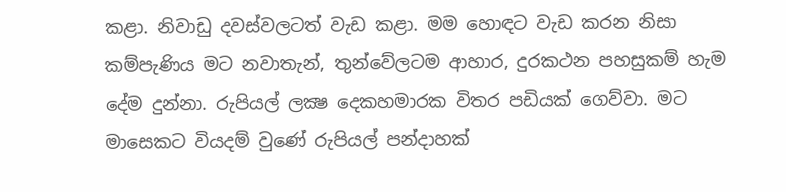කළා. නිවාඩු දවස්‌වලටත් වැඩ කළා. මම හොඳට වැඩ කරන නිසා කම්පැණිය මට නවාතැන්, තුන්වේලටම ආහාර, දුරකථන පහසුකම් හැම දේම දුන්නා. රුපියල් ලක්‍ෂ දෙකහමාරක විතර පඩියක්‌ ගෙව්වා. මට මාසෙකට වියදම් වුණේ රුපියල් පන්දාහක්‌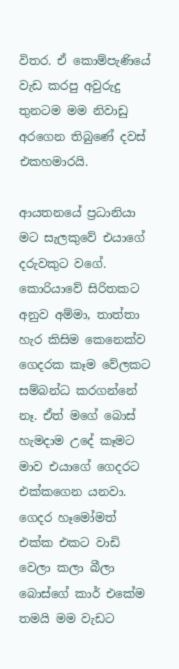විතර. ඒ කොම්පැණියේ වැඩ කරපු අවුරුදු තුනටම මම නිවාඩු අරගෙන තිබුණේ දවස්‌ එකහමාරයි.

ආයතනයේ ප්‍රධානියා මට සැලකුවේ එයාගේ දරුවකුට වගේ. කොරියාවේ සිරිතකට අනුව අම්මා, තාත්තා හැර කිසිම කෙනෙක්‌ව ගෙදරක කෑම වේලකට සම්බන්ධ කරගන්නේ නෑ. ඒත් මගේ බොස්‌ හැමදාම උදේ කෑමට මාව එයාගේ ගෙදරට එක්‌කගෙන යනවා. ගෙදර හෑමෝමත් එක්‌ක එකට වාඩි වෙලා කලා බීලා බොස්‌ගේ කාර් එකේම තමයි මම වැඩට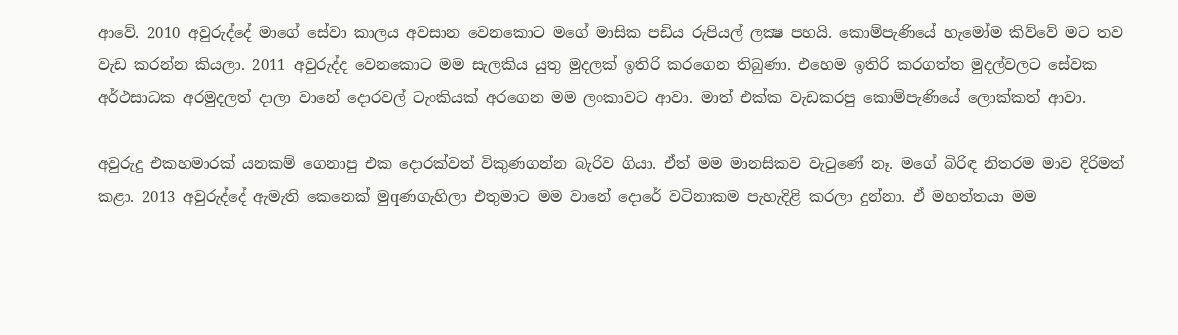ආවේ. 2010 අවුරුද්දේ මාගේ සේවා කාලය අවසාන වෙනකොට මගේ මාසික පඩිය රුපියල් ලක්‍ෂ පහයි. කොම්පැණියේ හැමෝම කිව්වේ මට තව වැඩ කරන්න කියලා. 2011 අවුරුද්ද වෙනකොට මම සැලකිය යුතු මුදලක්‌ ඉතිරි කරගෙන තිබුණා. එහෙම ඉතිරි කරගත්ත මුදල්වලට සේවක අර්ථසාධක අරමුදලත් දාලා වානේ දොරවල් ටැංකියක්‌ අරගෙන මම ලංකාවට ආවා. මාත් එක්‌ක වැඩකරපු කොම්පැණියේ ලොක්‌කත් ආවා.

අවුරුදු එකහමාරක්‌ යනකම් ගෙනාපු එක දොරක්‌වත් විකුණගන්න බැරිව ගියා. ඒත් මම මානසිකව වැටුණේ නෑ. මගේ බිරිඳ නිතරම මාව දිරිමත් කළා. 2013 අවුරුද්දේ ඇමැති කෙනෙක්‌ මුqණගැහිලා එතුමාට මම වානේ දොරේ වටිනාකම පැහැදිළි කරලා දුන්නා. ඒ මහත්තයා මම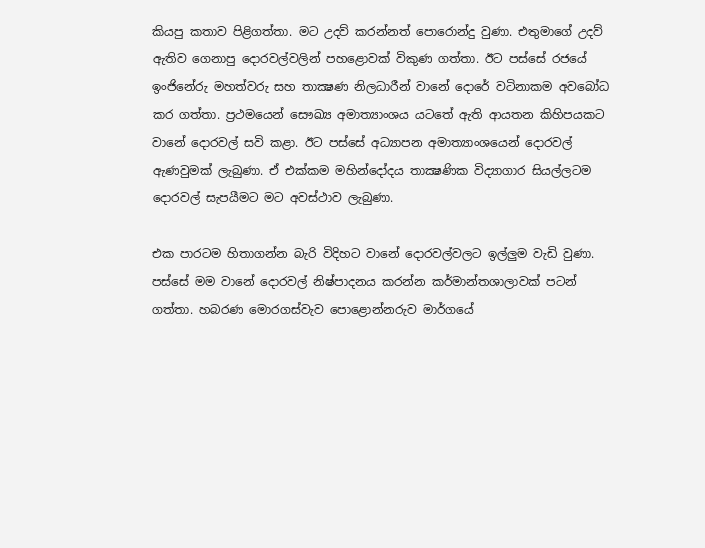කියපු කතාව පිළිගත්තා. මට උදව් කරන්නත් පොරොන්දු වුණා. එතුමාගේ උදව් ඇතිව ගෙනාපු දොරවල්වලින් පහළොවක්‌ විකුණ ගත්තා. ඊට පස්‌සේ රජයේ ඉංජිනේරු මහත්වරු සහ තාක්‍ෂණ නිලධාරීන් වානේ දොරේ වටිනාකම අවබෝධ කර ගත්තා. ප්‍රථමයෙන් සෞඛ්‍ය අමාත්‍යාංශය යටතේ ඇති ආයතන කිහිපයකට වානේ දොරවල් සවි කළා. ඊට පස්‌සේ අධ්‍යාපන අමාත්‍යාංශයෙන් දොරවල් ඇණවුමක්‌ ලැබුණා. ඒ එක්‌කම මහින්දෝදය තාක්‍ෂණික විද්‍යාගාර සියල්ලටම දොරවල් සැපයීමට මට අවස්‌ථාව ලැබුණා.

එක පාරටම හිතාගන්න බැරි විදිහට වානේ දොරවල්වලට ඉල්ලුම වැඩි වුණා. පස්‌සේ මම වානේ දොරවල් නිෂ්පාදනය කරන්න කර්මාන්තශාලාවක්‌ පටන් ගත්තා. හබරණ මොරගස්‌වැව පොළොන්නරුව මාර්ගයේ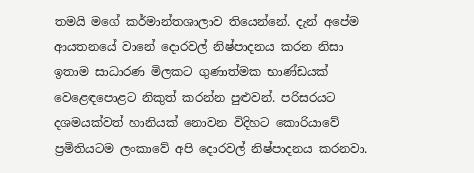තමයි මගේ කර්මාන්තශාලාව තියෙන්නේ. දැන් අපේම ආයතනයේ වානේ දොරවල් නිෂ්පාදනය කරන නිසා ඉතාම සාධාරණ මිලකට ගුණාත්මක භාණ්‌ඩයක්‌ වෙළෙඳපොළට නිකුත් කරන්න පුළුවන්. පරිසරයට දශමයක්‌වත් හානියක්‌ නොවන විදිහට කොරියාවේ ප්‍රමිතියටම ලංකාවේ අපි දොරවල් නිෂ්පාදනය කරනවා.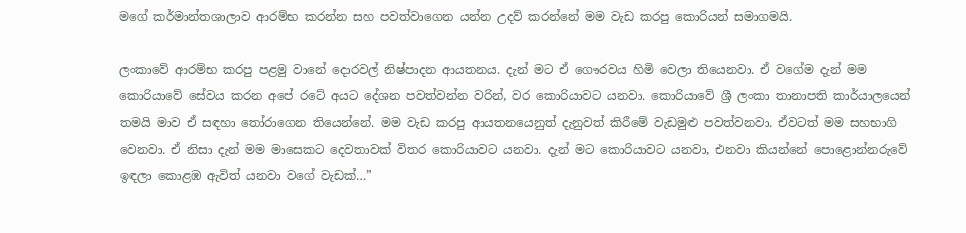මගේ කර්මාන්තශාලාව ආරම්භ කරන්න සහ පවත්වාගෙන යන්න උදව් කරන්නේ මම වැඩ කරපු කොරියන් සමාගමයි.

ලංකාවේ ආරම්භ කරපු පළමු වානේ දොරවල් නිෂ්පාදන ආයතනය. දැන් මට ඒ ගෞරවය හිමි වෙලා තියෙනවා. ඒ වගේම දැන් මම කොරියාවේ සේවය කරන අපේ රටේ අයට දේශන පවත්වන්න වරින්, වර කොරියාවට යනවා. කොරියාවේ ශ්‍රී ලංකා තානාපති කාර්යාලයෙන් තමයි මාව ඒ සඳහා තෝරාගෙන තියෙන්නේ. මම වැඩ කරපු ආයතනයෙනුත් දැනුවත් කිරීමේ වැඩමුළු පවත්වනවා. ඒවටත් මම සහභාගි වෙනවා. ඒ නිසා දැන් මම මාසෙකට දෙවතාවක්‌ විතර කොරියාවට යනවා. දැන් මට කොරියාවට යනවා, එනවා කියන්නේ පොළොන්නරුවේ ඉඳලා කොළඹ ඇවිත් යනවා වගේ වැඩක්‌…”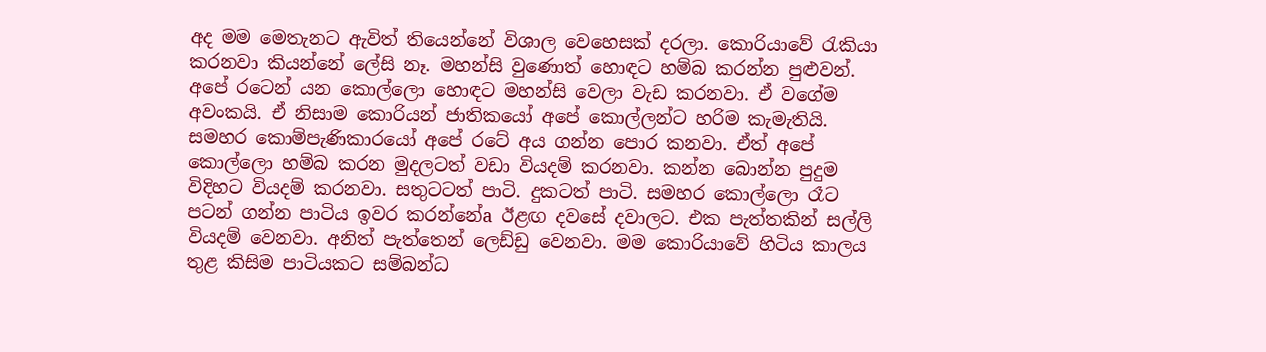අද මම මෙතැනට ඇවිත් තියෙන්නේ විශාල වෙහෙසක්‌ දරලා. කොරියාවේ රැකියා කරනවා කියන්නේ ලේසි නෑ. මහන්සි වුණොත් හොඳට හම්බ කරන්න පුළුවන්. අපේ රටෙන් යන කොල්ලො හොඳට මහන්සි වෙලා වැඩ කරනවා. ඒ වගේම අවංකයි. ඒ නිසාම කොරියන් ජාතිකයෝ අපේ කොල්ලන්ට හරිම කැමැතියි. සමහර කොම්පැණිකාරයෝ අපේ රටේ අය ගන්න පොර කනවා. ඒත් අපේ කොල්ලො හම්බ කරන මුදලටත් වඩා වියදම් කරනවා. කන්න බොන්න පුදුම විදිහට වියදම් කරනවා. සතුටටත් පාටි. දුකටත් පාටි. සමහර කොල්ලො රෑට පටන් ගන්න පාටිය ඉවර කරන්නේa ඊළඟ දවසේ දවාලට. එක පැත්තකින් සල්ලි වියදම් වෙනවා. අනිත් පැත්තෙන් ලෙඩ්ඩු වෙනවා. මම කොරියාවේ හිටිය කාලය තුළ කිසිම පාටියකට සම්බන්ධ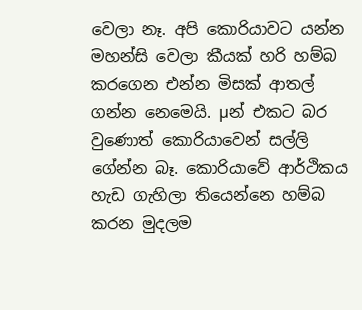වෙලා නෑ. අපි කොරියාවට යන්න මහන්සි වෙලා කීයක්‌ හරි හම්බ කරගෙන එන්න මිසක්‌ ආතල් ගන්න නෙමෙයි. µන් එකට බර වුණොත් කොරියාවෙන් සල්ලි ගේන්න බෑ. කොරියාවේ ආර්ථිකය හැඩ ගැහිලා තියෙන්නෙ හම්බ කරන මුදලම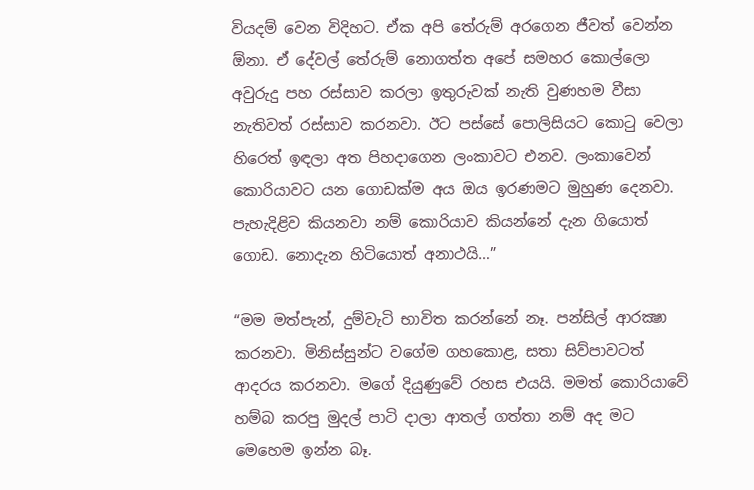වියදම් වෙන විදිහට. ඒක අපි තේරුම් අරගෙන ජීවත් වෙන්න ඕනා. ඒ දේවල් තේරුම් නොගත්ත අපේ සමහර කොල්ලො අවුරුදු පහ රස්‌සාව කරලා ඉතුරුවක්‌ නැති වුණහම වීසා නැතිවත් රස්‌සාව කරනවා. ඊට පස්‌සේ පොලිසියට කොටු වෙලා හිරෙත් ඉඳලා අත පිහදාගෙන ලංකාවට එනව. ලංකාවෙන් කොරියාවට යන ගොඩක්‌ම අය ඔය ඉරණමට මුහුණ දෙනවා. පැහැදිළිව කියනවා නම් කොරියාව කියන්නේ දැන ගියොත් ගොඩ. නොදැන හිටියොත් අනාථයි…”

“මම මත්පැන්, දුම්වැටි භාවිත කරන්නේ නෑ. පන්සිල් ආරක්‍ෂා කරනවා. මිනිස්‌සුන්ට වගේම ගහකොළ, සතා සිව්පාවටත් ආදරය කරනවා. මගේ දියුණුවේ රහස එයයි. මමත් කොරියාවේ හම්බ කරපු මුදල් පාටි දාලා ආතල් ගත්තා නම් අද මට මෙහෙම ඉන්න බෑ.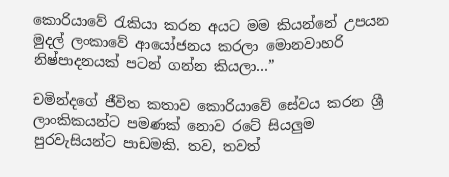කොරියාවේ රැකියා කරන අයට මම කියන්නේ උපයන මුදල් ලංකාවේ ආයෝජනය කරලා මොනවාහරි නිෂ්පාදනයක්‌ පටන් ගන්න කියලා…”

චමින්දගේ ජීවිත කතාව කොරියාවේ සේවය කරන ශ්‍රී ලාංකිකයන්ට පමණක්‌ නොව රටේ සියලුම පුරවැසියන්ට පාඩමකි. තව, තවත්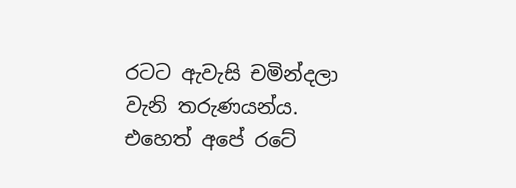රටට ඇවැසි චමින්දලා වැනි තරුණයන්ය. එහෙත් අපේ රටේ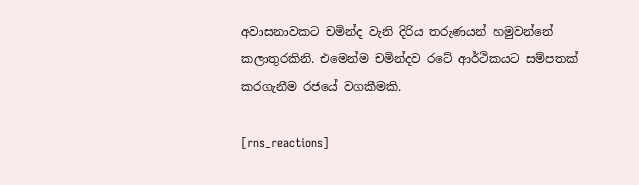අවාසනාවකට චමින්ද වැනි දිරිය තරුණයන් හමුවන්නේ කලාතුරකිනි. එමෙන්ම චමින්දව රටේ ආර්ථිකයට සම්පතක්‌ කරගැනීම රජයේ වගකීමකි.

[rns_reactions]